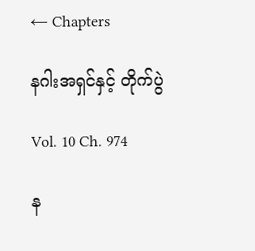← Chapters

နဂါးအရှင်နှင့် တိုက်ပွဲ

Vol. 10 Ch. 974

န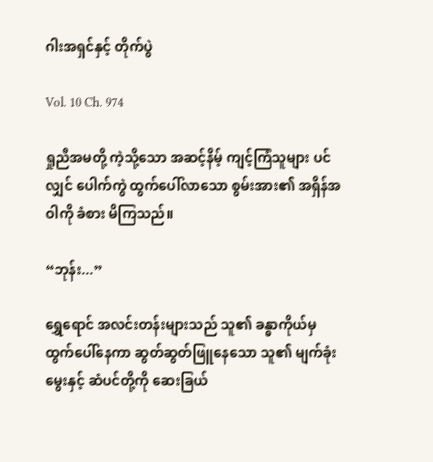ဂါးအရှင်နှင့် တိုက်ပွဲ

Vol. 10 Ch. 974

ရှုညီအမတို့ ကဲ့သို့သော အဆင့်နိမ့် ကျင့်ကြံသူများ ပင်လျှင် ပေါက်ကွဲ ထွက်ပေါ်လာသော စွမ်းအား၏ အရှိန်အဝါကို ခံစား မိကြသည်။

“ဘုန်း...”

ရွှေရောင် အလင်းတန်းများသည် သူ၏ ခန္ဓာကိုယ်မှ ထွက်ပေါ်နေကာ ဆွတ်ဆွတ်ဖြူနေသော သူ၏ မျက်ခုံးမွေးနှင့် ဆံပင်တို့ကို ဆေးခြယ်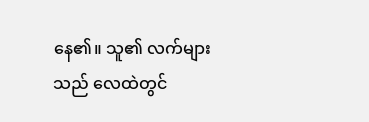နေ၏။ သူ၏ လက်များသည် လေထဲတွင်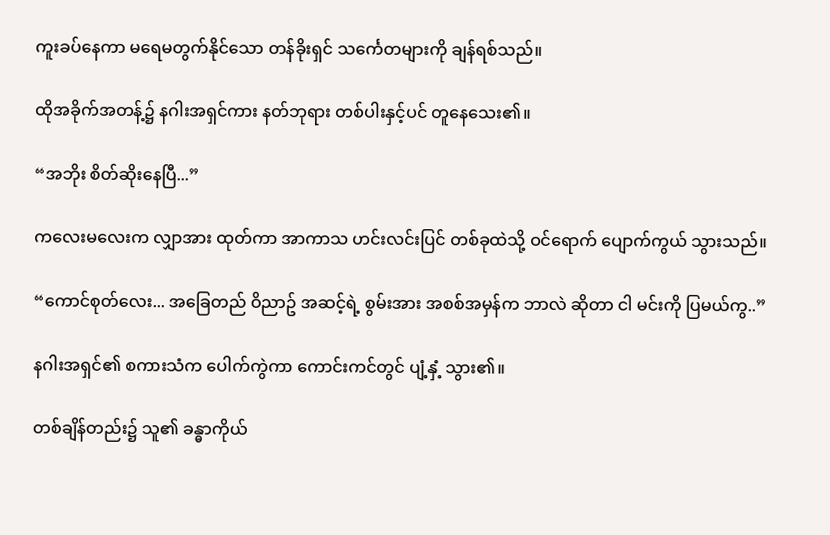ကူးခပ်နေကာ မ‌ရေမတွက်နိုင်သော တန်ခိုးရှင် သင်္ကေတများကို ချန်ရစ်သည်။

ထိုအခိုက်အတန့်၌ နဂါးအရှင်ကား နတ်ဘုရား တစ်ပါးနှင့်ပင် တူနေသေး၏။

“အဘိုး စိတ်ဆိုးနေပြီ...”

ကလေးမလေးက လျှာအား ထုတ်ကာ အာကာသ ဟင်းလင်းပြင် တစ်ခုထဲသို့ ဝင်ရောက် ပျောက်ကွယ် သွားသည်။

“ကောင်စုတ်လေး... အခြေတည် ဝိညာဥ် အဆင့်ရဲ့ စွမ်းအား အစစ်အမှန်က ဘာလဲ ဆိုတာ ငါ မင်းကို ပြမယ်ကွ..”

နဂါးအရှင်၏ စကားသံက ပေါက်ကွဲကာ ကောင်းကင်တွင် ပျံ့နှံ့ သွား၏။

တစ်ချိန်တည်း၌ သူ၏ ခန္ဓာကိုယ်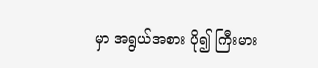မှာ အရွယ်အစား ပို၍ ကြီးမား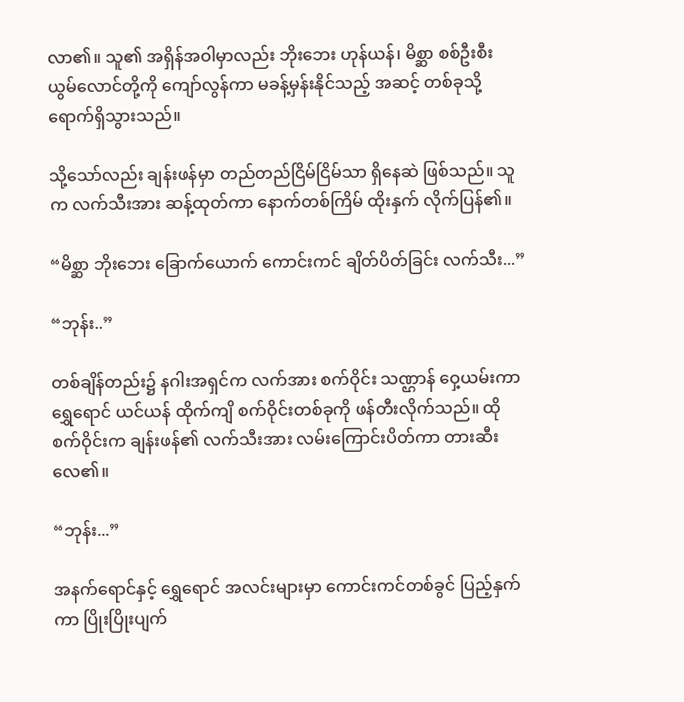လာ၏။ သူ၏ အရှိန်အဝါမှာလည်း ဘိုးဘေး ဟုန်ယန်၊ မိစ္ဆာ စစ်ဦးစီး ယွမ်လောင်တို့ကို ကျော်လွန်ကာ မခန့်မှန်းနိုင်သည့် အဆင့် တစ်ခုသို့ ရောက်ရှိသွားသည်။

သို့သော်လည်း ချန်းဖန်မှာ တည်တည်ငြိမ်ငြိမ်သာ ရှိနေဆဲ ဖြစ်သည်။ သူက လက်သီးအား ဆန့်ထုတ်ကာ နောက်တစ်ကြိမ် ထိုးနှက် လိုက်ပြန်၏။

“မိစ္ဆာ ဘိုးဘေး ခြောက်ယောက် ကောင်းကင် ချိတ်ပိတ်ခြင်း လက်သီး...”

“ဘုန်း..”

တစ်ချိန်တည်း၌ နဂါးအရှင်က လက်အား စက်ဝိုင်း သဏ္ဌာန် ဝှေ့ယမ်းကာ ရွှေရောင် ယင်ယန် ထိုက်ကျိ စက်ဝိုင်းတစ်ခုကို ဖန်တီးလိုက်သည်။ ထိုစက်ဝိုင်းက ချန်းဖန်၏ လက်သီးအား လမ်းကြောင်းပိတ်ကာ တားဆီးလေ၏။

“ဘုန်း...”

အနက်ရောင်နှင့် ရွှေရောင် အလင်းများမှာ ကောင်းကင်တစ်ခွင် ပြည့်နှက်ကာ ပြိုးပြိုးပျက်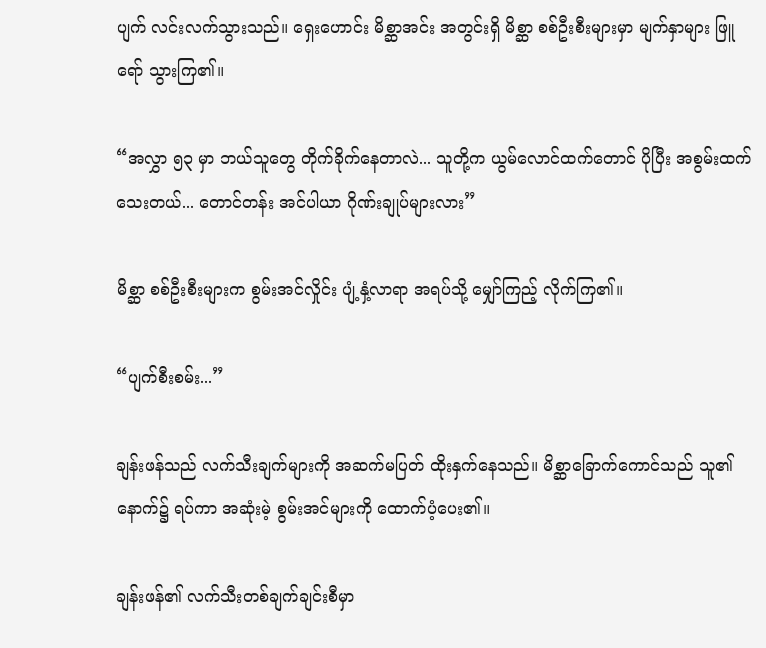ပျက် လင်းလက်သွားသည်။ ရှေးဟောင်း မိစ္ဆာအင်း အတွင်းရှိ မိစ္ဆာ စစ်ဦးစီးများမှာ မျက်နှာများ ဖြူရော် သွားကြ၏။

“အလွှာ ၅၃ မှာ ဘယ်သူတွေ တိုက်ခိုက်နေတာလဲ... သူတို့က ယွမ်လောင်ထက်တောင် ပိုပြီး အစွမ်းထက်သေးတယ်... တောင်တန်း အင်ပါယာ ဂိုဏ်းချုပ်များလား”

မိစ္ဆာ စစ်ဦးစီးများက စွမ်းအင်လှိုင်း ပျံ့နှံ့လာရာ အရပ်သို့ မျှော်ကြည့် လိုက်ကြ၏။

“ပျက်စီးစမ်း...”

ချန်းဖန်သည် လက်သီးချက်များကို အဆက်မပြတ် ထိုးနှက်နေသည်။ မိစ္ဆာခြောက်ကောင်သည် သူ၏ နောက်၌ ရပ်ကာ အဆုံးမဲ့ စွမ်းအင်များကို ထောက်ပံ့ပေး၏။

ချန်းဖန်၏ လက်သီးတစ်ချက်ချင်းစီမှာ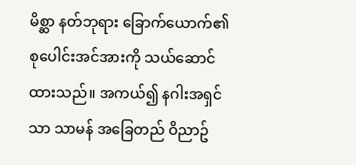မိစ္ဆာ နတ်ဘုရား ခြောက်ယောက်၏ စုပေါင်းအင်အားကို သယ်ဆောင်ထားသည်။ အကယ်၍ နဂါးအရှင်သာ သာမန် အခြေတည် ဝိညာဥ်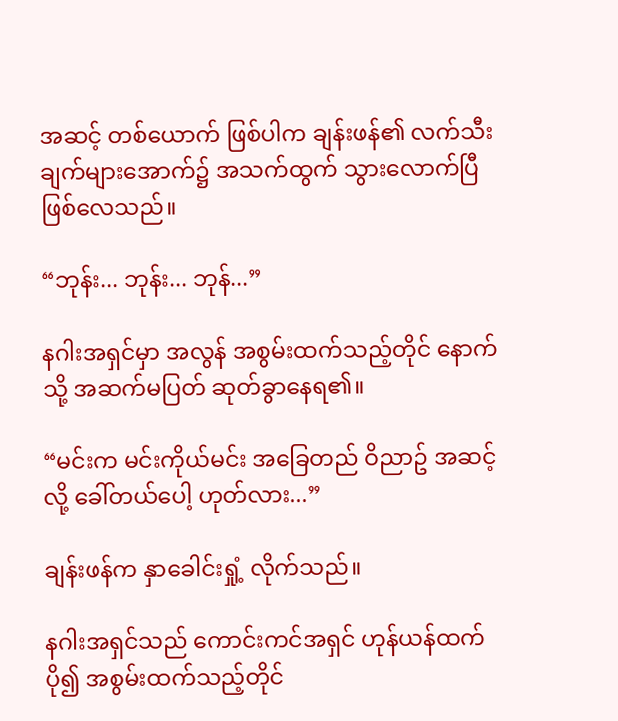အဆင့် တစ်ယောက် ဖြစ်ပါက ချန်းဖန်၏ လက်သီးချက်များအောက်၌ အသက်ထွက် သွားလောက်ပြီ ဖြစ်လေသည်။

“ဘုန်း... ဘုန်း... ဘုန်...”

နဂါးအရှင်မှာ အလွန် အစွမ်းထက်သည့်တိုင် နောက်သို့ အဆက်မပြတ် ဆုတ်ခွာနေရ၏။

“မင်းက မင်းကိုယ်မင်း အခြေတည် ဝိညာဥ် အဆင့်လို့ ခေါ်တယ်ပေါ့ ဟုတ်လား...”

ချန်းဖန်က နှာခေါင်းရှုံ့ လိုက်သည်။

နဂါးအရှင်သည် ကောင်းကင်အရှင် ဟုန်ယန်ထက် ပို၍ အစွမ်းထက်သည့်တိုင်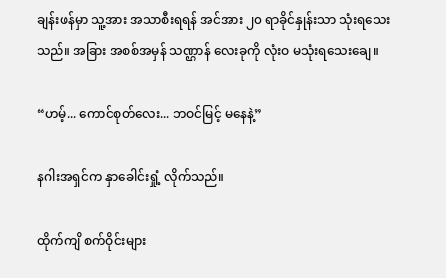ချန်းဖန်မှာ သူ့အား အသာစီးရရန် အင်အား ၂၀ ရာခိုင်နှုန်းသာ သုံးရသေးသည်။ အခြား အစစ်အမှန် သဏ္ဌာန် လေးခုကို လုံးဝ မသုံးရသေးချေ။

“ဟမ့်... ကောင်စုတ်လေး... ဘဝင်မြင့် မနေနဲ့”

နဂါးအရှင်က နှာခေါင်းရှုံ့ လိုက်သည်။

ထိုက်ကျိ စက်ဝိုင်းများ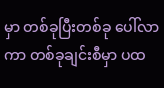မှာ တစ်ခုပြီးတစ်ခု ပေါ်လာကာ တစ်ခုချင်းစီမှာ ပထ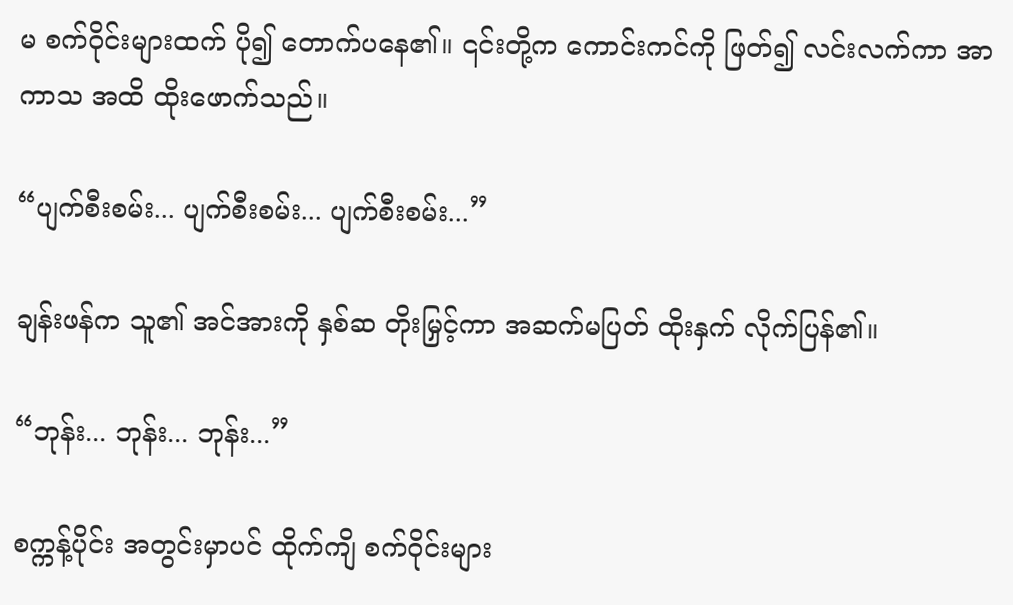မ စက်ဝိုင်းများထက် ပို၍ တောက်ပနေ၏။ ၎င်းတို့က ကောင်းကင်ကို ဖြတ်၍ လင်းလက်ကာ အာကာသ အထိ ထိုးဖောက်သည်။

“ပျက်စီးစမ်း... ပျက်စီးစမ်း... ပျက်စီးစမ်း...”

ချန်းဖန်က သူ၏ အင်အားကို နှစ်ဆ တိုးမြှင့်ကာ အဆက်မပြတ် ထိုးနှက် လိုက်ပြန်၏။

“ဘုန်း... ဘုန်း... ဘုန်း...”

စက္ကန့်ပိုင်း အတွင်းမှာပင် ထိုက်ကျိ စက်ဝိုင်းများ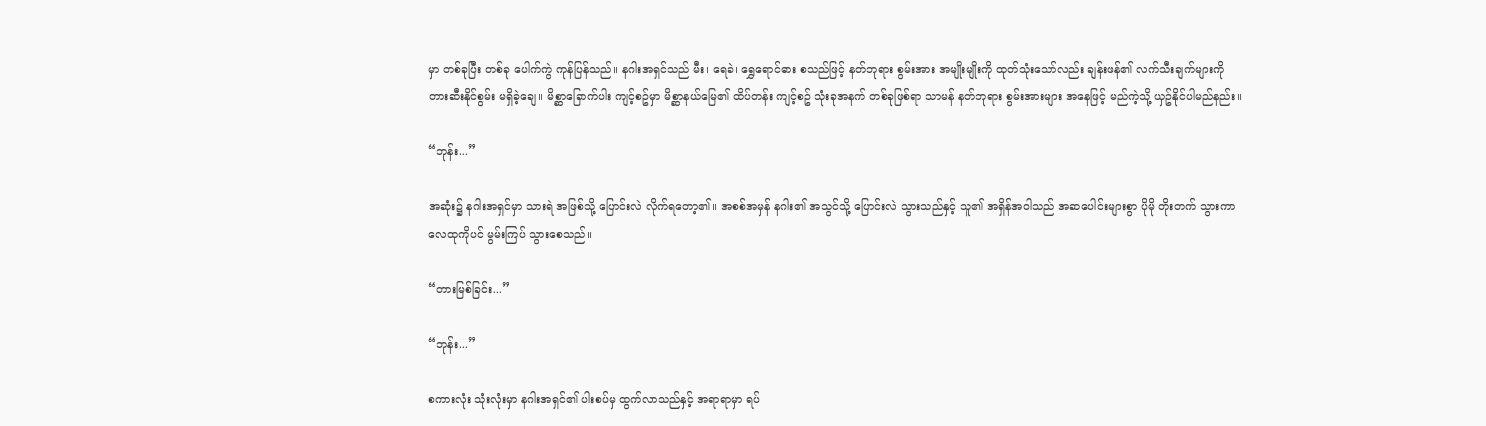မှာ တစ်ခုပြီး တစ်ခု ပေါက်ကွဲ ကုန်ပြန်သည်။ နဂါးအရှင်သည် မီး၊ ရေခဲ၊ ရွှေရောင်ဓား စသည်ဖြင့် နတ်ဘုရား စွမ်းအား အမျိုးမျိုးကို ထုတ်သုံးသော်လည်း ချန်းဖန်၏ လက်သီးချက်များကို တားဆီးနိုင်စွမ်း မရှိခဲ့ချေ။ မိစ္ဆာခြောက်ပါး ကျင့်စဥ်မှာ မိစ္ဆာနယ်မြေ၏ ထိပ်တန်း ကျင့်စဥ် သုံးခုအနက် တစ်ခုဖြစ်ရာ သာမန် နတ်ဘုရား စွမ်းအားများ အနေဖြင့် မည်ကဲ့သို့ ယှဥ်နိုင်ပါမည်နည်း။

“ဘုန်း...”

အဆုံး၌ နဂါးအရှင်မှာ သားရဲ အဖြစ်သို့ ပြောင်းလဲ လိုက်ရတော့၏။ အစစ်အမှန် နဂါး၏ အသွင်သို့ ပြောင်းလဲ သွားသည်နှင့် သူ၏ အရှိန်အဝါသည် အဆပေါင်းများစွာ ပိုမို တိုးတက် သွားကာ လေထုကိုပင် မွမ်းကြပ် သွားစေသည်။

“တားမြစ်ခြင်း...”

“ဘုန်း...”

စကားလုံး သုံးလုံးမှာ နဂါးအရှင်၏ ပါးစပ်မှ ထွက်လာသည်နှင့် အရာရာမှာ ရပ်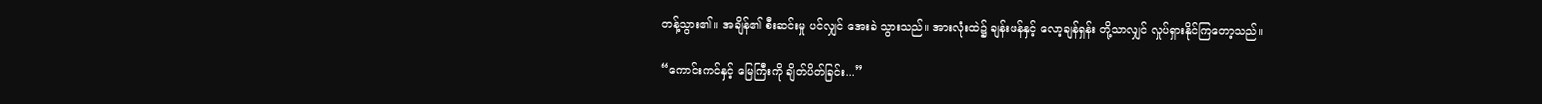တန့်သွား၏။ အချိန်၏ စီးဆင်းမှု ပင်လျှင် အေးခဲ သွားသည်။ အားလုံးထဲ၌ ချန်းဖန်နှင့် လော့ချန်ရှန်း တို့သာလျှင် လှုပ်ရှားနိုင်ကြတော့သည်။

“ကောင်းကင်နှင့် မြေကြီးကို ချိတ်ပိတ်ခြင်း...”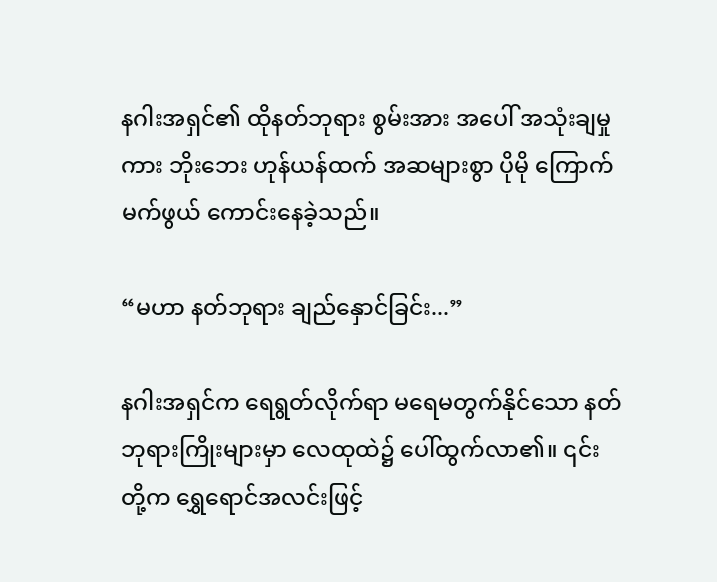နဂါးအရှင်၏ ထိုနတ်ဘုရား စွမ်းအား အပေါ် အသုံးချမှုကား ဘိုးဘေး ဟုန်ယန်ထက် အဆများစွာ ပိုမို ကြောက်မက်ဖွယ် ကောင်းနေခဲ့သည်။

“မဟာ နတ်ဘုရား ချည်နှောင်ခြင်း...”

နဂါးအရှင်က ရေရွတ်လိုက်ရာ မရေမတွက်နိုင်သော နတ်ဘုရားကြိုးများမှာ လေထုထဲ၌ ပေါ်ထွက်လာ၏။ ၎င်းတို့က ရွှေရောင်အလင်းဖြင့်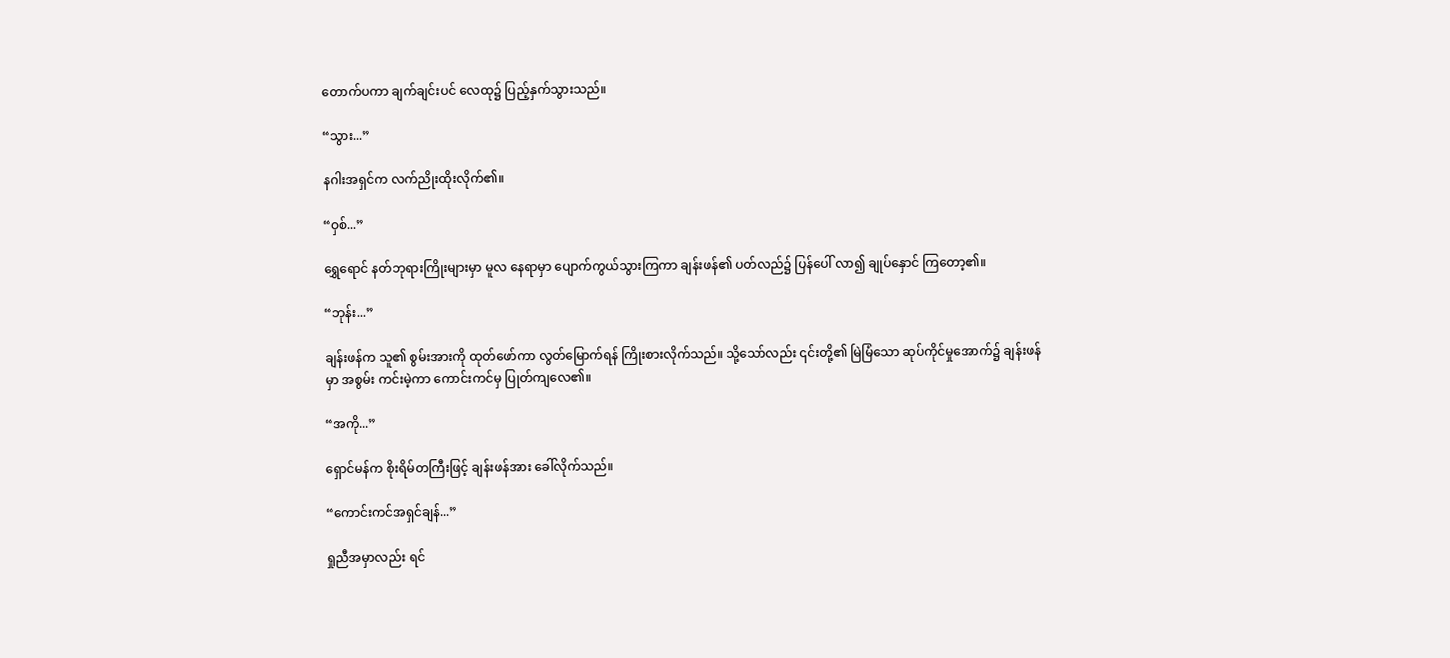တောက်ပကာ ချက်ချင်းပင် လေထု၌ ပြည့်နှက်သွားသည်။

“သွား...”

နဂါးအရှင်က လက်ညိုးထိုးလိုက်၏။

“ဝှစ်...”

ရွှေရောင် နတ်ဘုရားကြိုးများမှာ မူလ နေရာမှာ ပျောက်ကွယ်သွားကြကာ ချန်းဖန်၏ ပတ်လည်၌ ပြန်ပေါ် လာ၍ ချုပ်နှောင် ကြတော့၏။

“ဘုန်း...”

ချန်းဖန်က သူ၏ စွမ်းအားကို ထုတ်ဖော်ကာ လွတ်မြောက်ရန် ကြိုးစားလိုက်သည်။ သို့သော်လည်း ၎င်းတို့၏ မြဲမြံသော ဆုပ်ကိုင်မှုအောက်၌ ချန်းဖန်မှာ အစွမ်း ကင်းမဲ့ကာ ကောင်းကင်မှ ပြုတ်ကျလေ၏။

“အကို...”

ရှောင်မန်က စိုးရိမ်တကြီးဖြင့် ချန်းဖန်အား ခေါ်လိုက်သည်။

“ကောင်းကင်အရှင်ချန်...”

ရှုညီအမှာလည်း ရင်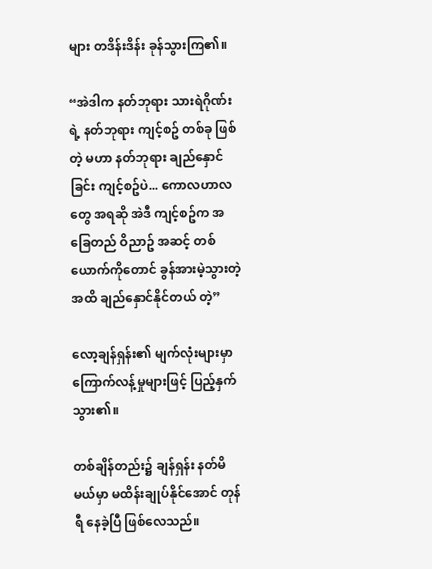များ တဒိန်းဒိန်း ခုန်သွားကြ၏။

“အဲဒါက နတ်ဘုရား သားရဲဂိုဏ်းရဲ့ နတ်ဘုရား ကျင့်စဥ် တစ်ခု ဖြစ်တဲ့ မဟာ နတ်ဘုရား ချည်နှောင်ခြင်း ကျင့်စဥ်ပဲ... ကောလဟာလတွေ အရဆို အဲဒီ ကျင့်စဥ်က အခြေတည် ဝိညာဥ် အဆင့် တစ်ယောက်ကိုတောင် ခွန်အားမဲ့သွားတဲ့ အထိ ချည်နှောင်နိုင်တယ် တဲ့”

လော့ချန်ရှန်း၏ မျက်လုံးများမှာ ကြောက်လန့်မှုများဖြင့် ပြည့်နှက် သွား၏။

တစ်ချိန်တည်း၌ ချန်ရှန်း နတ်မိမယ်မှာ မထိန်းချုပ်နိုင်အောင် တုန်ရီ နေခဲ့ပြီ ဖြစ်လေသည်။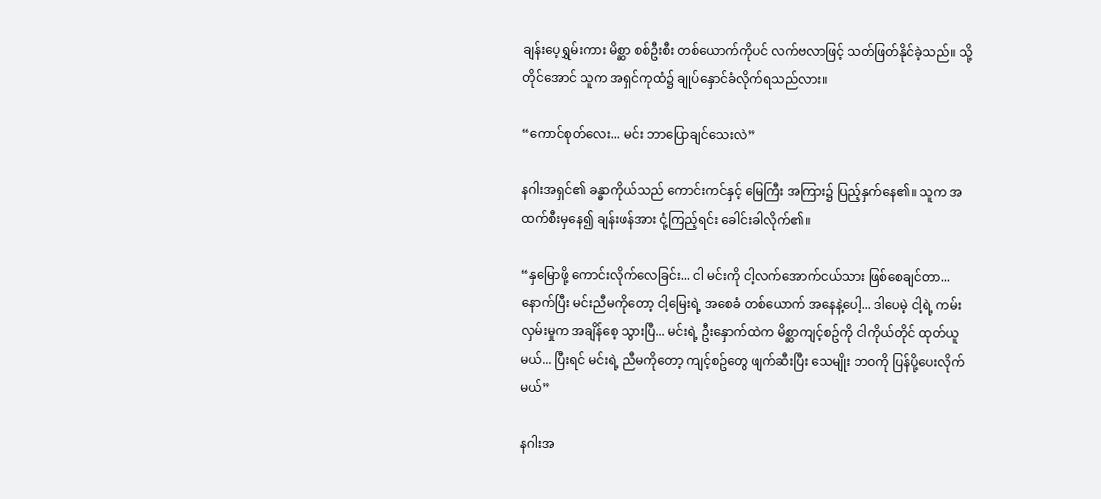ချန်းပေ့ရွှမ်းကား မိစ္ဆာ စစ်ဦးစီး တစ်ယောက်ကိုပင် လက်ဗလာဖြင့် သတ်ဖြတ်နိုင်ခဲ့သည်။ သို့တိုင်အောင် သူက အရှင်ကုထံ၌ ချုပ်နှောင်ခံလိုက်ရသည်လား။

“ကောင်စုတ်လေး... မင်း ဘာပြောချင်သေးလဲ”

နဂါးအရှင်၏ ခန္ဓာကိုယ်သည် ကောင်းကင်နှင့် မြေကြီး အကြား၌ ပြည့်နှက်နေ၏။ သူက အထက်စီးမှနေ၍ ချန်းဖန်အား ငုံ့ကြည့်ရင်း ခေါင်းခါလိုက်၏။

“နှမြောဖို့ ကောင်းလိုက်လေခြင်း... ငါ မင်းကို ငါ့လက်အောက်ငယ်သား ဖြစ်စေချင်တာ... နောက်ပြီး မင်းညီမကိုတော့ ငါ့မြေးရဲ့ အစေခံ တစ်ယောက် အနေနဲ့ပေါ့... ဒါပေမဲ့ ငါ့ရဲ့ ကမ်းလှမ်းမှုက အချိန်စေ့ သွားပြီ... မင်းရဲ့ ဦးနှောက်ထဲက မိစ္ဆာကျင့်စဥ်ကို ငါကိုယ်တိုင် ထုတ်ယူမယ်... ပြီးရင် မင်းရဲ့ ညီမကိုတော့ ကျင့်စဥ်တွေ ဖျက်ဆီးပြီး သေမျိုး ဘဝကို ပြန်ပို့ပေးလိုက်မယ်”

နဂါးအ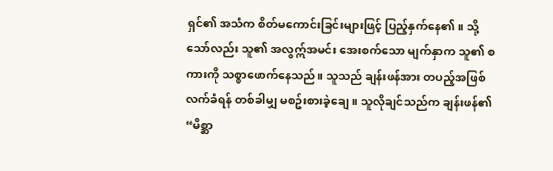ရှင်၏ အသံက စိတ်မကောင်းခြင်းများဖြင့် ပြည့်နှက်နေ၏။ သို့သော်လည်း သူ၏ အလွဣ်အမင်း အေးစက်သော မျက်နှာက သူ၏ စကားကို သစ္စာဖောက်နေသည်။ သူသည် ချန်းဖန်အား တပည့်အဖြစ် လက်ခံရန် တစ်ခါမျှ မစဥ်းစားခဲ့ချေ။ သူလိုချင်သည်က ချန်းဖန်၏ “မိစ္ဆာ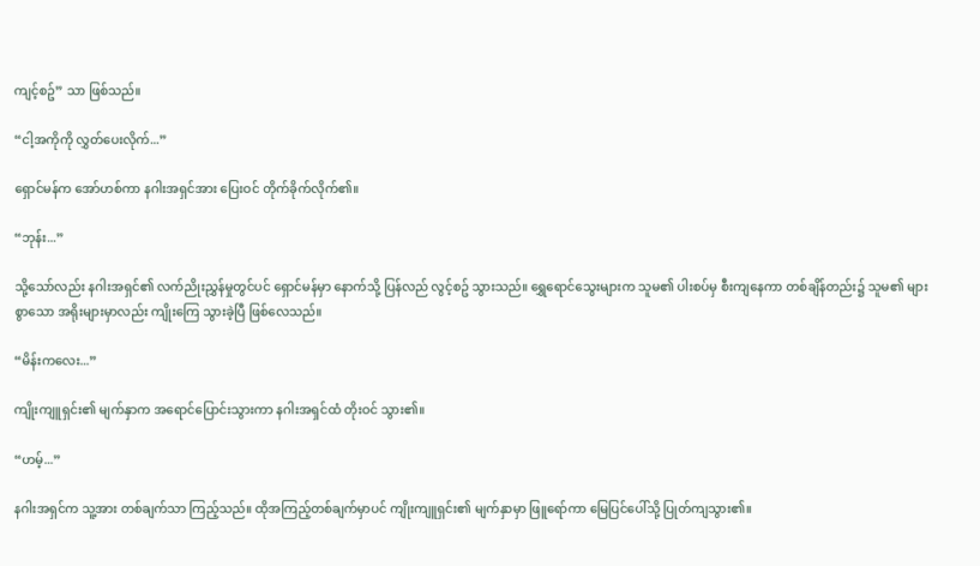ကျင့်စဥ်” သာ ဖြစ်သည်။

“ငါ့အကိုကို လွှတ်ပေးလိုက်...”

ရှောင်မန်က အော်ဟစ်ကာ နဂါးအရှင်အား‌ ပြေးဝင် တိုက်ခိုက်လိုက်၏။

“ဘုန်း...”

သို့သော်လည်း နဂါးအရှင်၏ လက်ညိုးညွှန်မှုတွင်ပင် ရှောင်မန်မှာ နောက်သို့ ပြန်လည် လွင့်စဥ် သွားသည်။ ရွှေရောင်သွေးများက သူမ၏ ပါးစပ်မှ စီးကျနေကာ တစ်ချိန်တည်း၌ သူမ၏ များစွာသော အရိုးများမှာလည်း ကျိုးကြေ သွားခဲ့ပြီ ဖြစ်လေသည်။

“မိန်းကလေး...”

ကျိုးကျူရှင်း၏ မျက်နှာက အ‌ရောင်ပြောင်းသွားကာ နဂါးအရှင်ထံ တိုးဝင် သွား၏။

“ဟမ့်...”

နဂါးအရှင်က သူ့အား တစ်ချက်သာ ကြည့်သည်။ ထိုအကြည့်တစ်ချက်မှာပင် ကျိုးကျူရှင်း၏ မျက်နှာမှာ ဖြူရော်ကာ မြေပြင်ပေါ်သို့ ပြုတ်ကျသွား၏။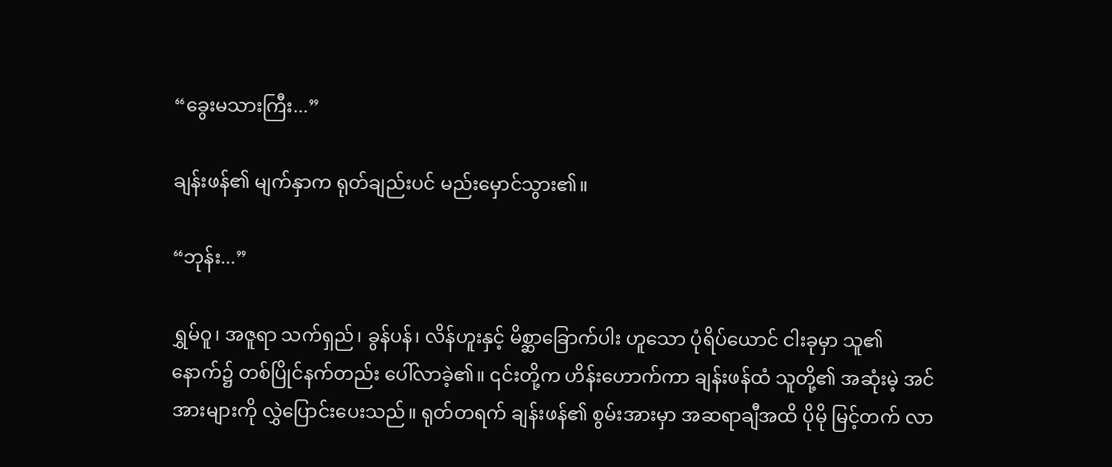“ခွေးမသားကြီး...”

ချန်းဖန်၏ မျက်နှာက ရုတ်ချည်းပင် မည်းမှောင်သွား၏။

“ဘုန်း...”

ရွှမ်ဝူ၊ အဇူရာ သက်ရှည်၊ ခွန်ပန်၊ လိန်ဟူးနှင့် မိစ္ဆာခြောက်ပါး ဟူသော ပုံရိပ်ယောင် ငါးခုမှာ သူ၏ နောက်၌ တစ်ပြိုင်နက်တည်း ပေါ်လာခဲ့၏။ ၎င်းတို့က ဟိန်းဟောက်ကာ ချန်းဖန်ထံ သူတို့၏ အဆုံးမဲ့ အင်အားများကို လွှဲပြောင်းပေးသည်။ ရုတ်တရက် ချန်းဖန်၏ စွမ်းအားမှာ အဆရာချီအထိ ပိုမို မြင့်တက် လာ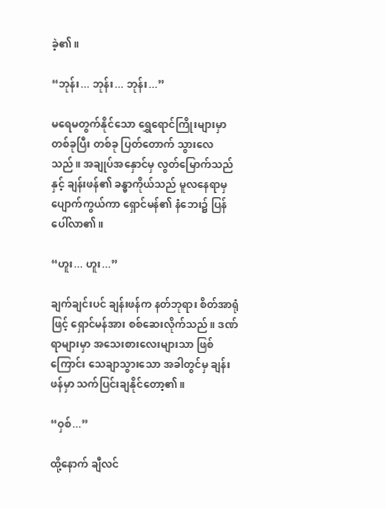ခဲ့၏။

“ဘုန်း... ဘုန်း... ဘုန်း...”

မရေမတွက်နိုင်သော ရွှေရောင်ကြိုးများမှာ တစ်ခုပြီး တစ်ခု ပြတ်တောက် သွားလေသည်။ အချုပ်အနှောင်မှ လွတ်မြောက်သည်နှင့် ချန်းဖန်၏ ခန္ဓာကိုယ်သည် မူလနေရာမှ ပျောက်ကွယ်ကာ ရှောင်မန်၏ နံဘေး၌ ပြန်ပေါ်လာ၏။

“ဟူး... ဟူး...”

ချက်ချင်းပင် ချန်းဖန်က နတ်ဘုရား စိတ်အာရုံဖြင့် ရှောင်မန်အား စစ်ဆေးလိုက်သည်။ ဒဏ်ရာများမှာ အသေးစားလေးများသာ ဖြစ်ကြောင်း သေချာသွားသော အခါတွင်မှ ချန်းဖန်မှာ သက်ပြင်းချနိုင်တော့၏။

“ဝှစ်...”

ထို့နောက် ချီလင်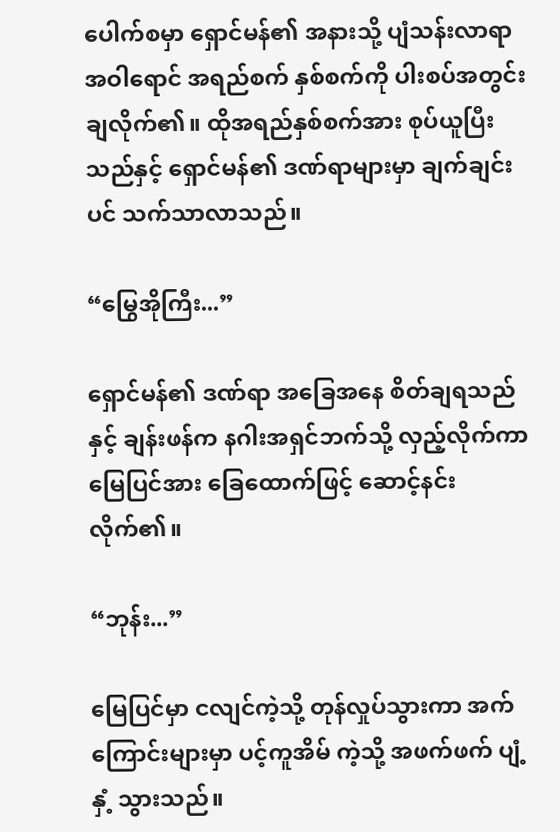ပေါက်စမှာ ရှောင်မန်၏ အနားသို့ ပျံသန်းလာရာ အဝါရောင် အရည်စက် နှစ်စက်ကို ပါးစပ်အတွင်း ချလိုက်၏။ ထိုအရည်နှစ်စက်အား စုပ်ယူပြီးသည်နှင့် ရှောင်မန်၏ ဒဏ်ရာများမှာ ချက်ချင်းပင် သက်သာလာသည်။

“မြွေအိုကြီး...”

ရှောင်မန်၏ ဒဏ်ရာ အခြေအနေ စိတ်ချရသည်နှင့် ချန်းဖန်က နဂါးအရှင်ဘက်သို့ လှည့်လိုက်ကာ မြေပြင်အား ခြေထောက်ဖြင့် ဆောင့်နင်းလိုက်၏။

“ဘုန်း...”

မြေပြင်မှာ ငလျင်ကဲ့သို့ တုန်လှုပ်သွားကာ အက်ကြောင်းများမှာ ပင့်ကူအိမ် ကဲ့သို့ အဖက်ဖက် ပျံ့နှံ့ သွားသည်။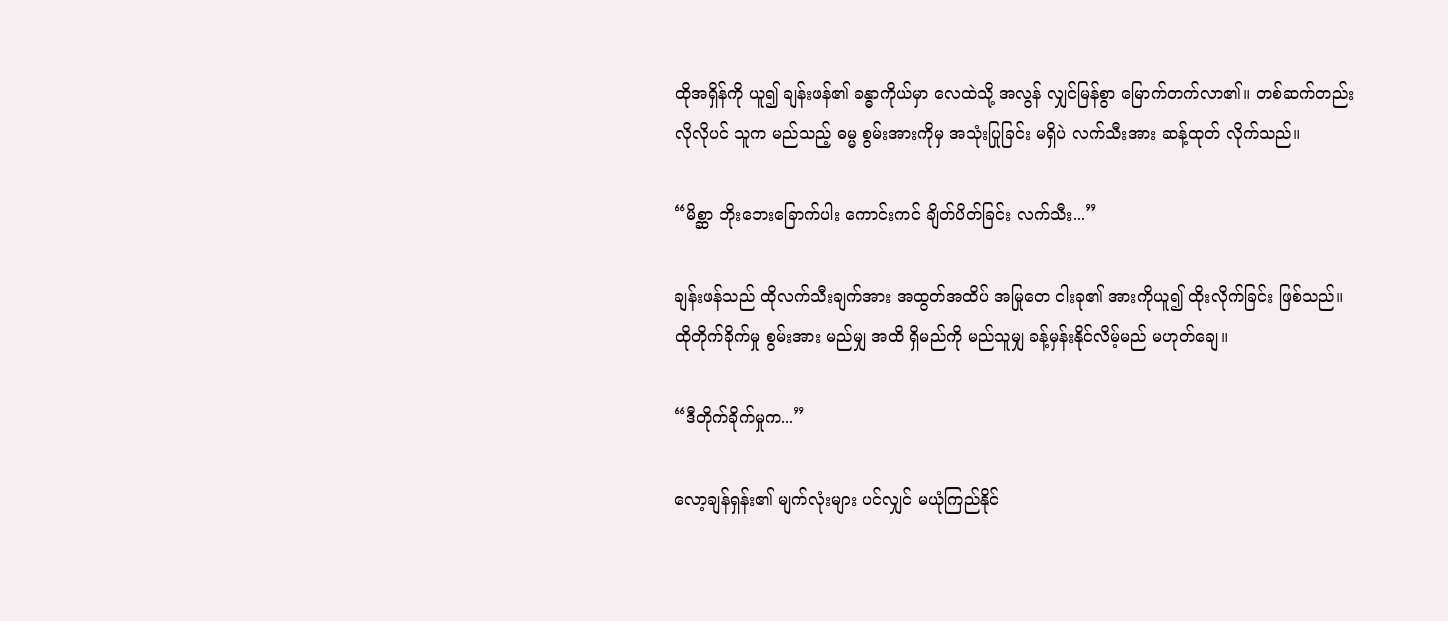ထိုအရှိန်ကို ယူ၍ ချန်းဖန်၏ ခန္ဓာကိုယ်မှာ လေထဲသို့ အလွန် လျှင်မြန်စွာ မြောက်တက်လာ၏။ တစ်ဆက်တည်း လိုလိုပင် သူက မည်သည့် ဓမ္မ စွမ်းအားကိုမှ အသုံးပြုခြင်း မရှိပဲ လက်သီးအား ဆန့်ထုတ် လိုက်သည်။

“မိစ္ဆာ ဘိုးဘေးခြောက်ပါး ကောင်းကင် ချိတ်ပိတ်ခြင်း လက်သီး...”

ချန်းဖန်သည် ထိုလက်သီးချက်အား အထွတ်အထိပ် အမြုတေ ငါးခု၏ အားကိုယူ၍ ထိုးလိုက်ခြင်း ဖြစ်သည်။ ထိုတိုက်ခိုက်မှု စွမ်းအား မည်မျှ အထိ ရှိမည်ကို မည်သူမျှ ခန့်မှန်းနိုင်လိမ့်မည် မဟုတ်ချေ။

“ဒီတိုက်ခိုက်မှုက...”

လော့ချန်ရှန်း၏ မျက်လုံးများ ပင်လျှင် မယုံကြည်နိုင်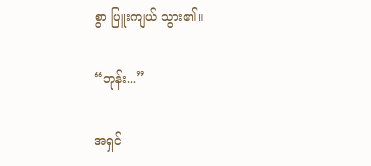စွာ ပြူးကျယ် သွား၏။

“ဘုန်း...”

အရှင်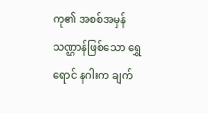ကု၏ အစစ်အမှန် သဏ္ဌာန်ဖြစ်သော ရွှေရောင် နဂါးက ချက်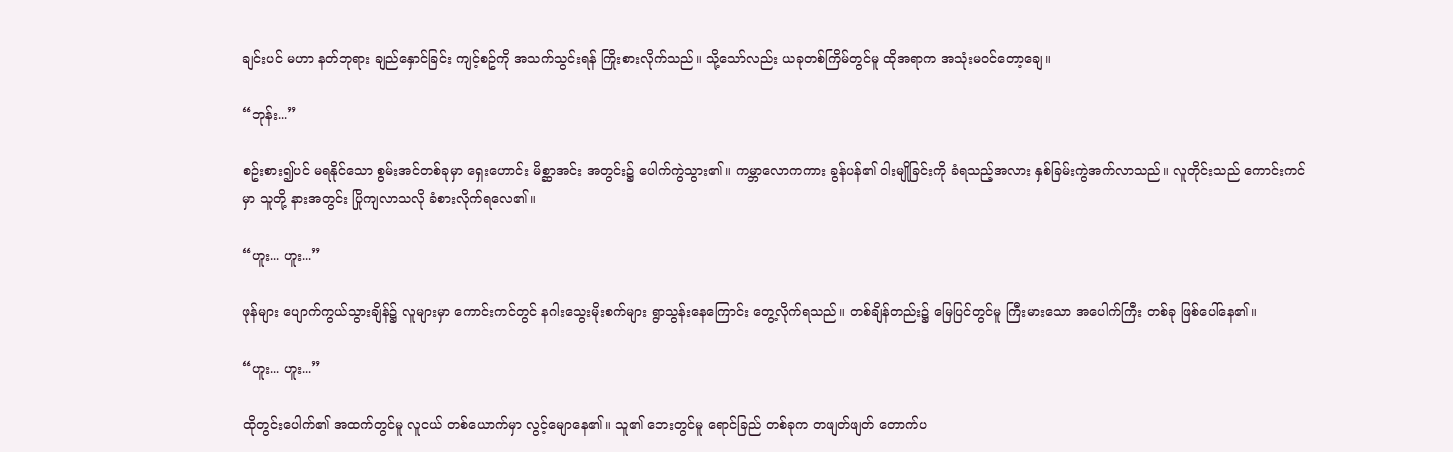ချင်းပင် မဟာ နတ်ဘုရား ချည်နှောင်ခြင်း ကျင့်စဥ်ကို အသက်သွင်းရန် ကြိုးစားလိုက်သည်။ သို့သော်လည်း ယခုတစ်ကြိမ်တွင်မူ ထိုအရာက အသုံးမဝင်တော့ချေ။

“ဘုန်း...”

စဥ်းစား၍ပင် မရနိုင်သော စွမ်းအင်တစ်ခုမှာ ရှေးဟောင်း မိစ္ဆာအင်း အတွင်း၌ ပေါက်ကွဲသွား၏။ ကမ္ဘာလောကကား ခွန်ပန်၏ ဝါးမျိုခြင်းကို ခံရသည့်အလား နှစ်ခြမ်းကွဲအက်လာသည်။ လူတိုင်းသည် ကောင်းကင်မှာ သူတို့ နားအတွင်း ပြိုကျလာသလို ခံစားလိုက်ရလေ၏။

“ဟူး... ဟူး...”

ဖုန်များ ပျောက်ကွယ်သွားချိန်၌ လူများမှာ ကောင်းကင်တွင် နဂါးသွေးမိုးစက်များ ရွာသွန်းနေကြောင်း တွေ့လိုက်ရသည်။ တစ်ချိန်တည်း၌ မြေပြင်တွင်မူ ကြီးမားသော အပေါက်ကြီး တစ်ခု ဖြစ်ပေါ်နေ၏။

“ဟူး... ဟူး...”

ထိုတွင်းပေါက်၏ အထက်တွင်မူ လူငယ် တစ်ယောက်မှာ လွင့်မျောနေ၏။ သူ၏ ဘေးတွင်မူ ရောင်ခြည် တစ်ခုက တဖျတ်ဖျတ် တောက်ပ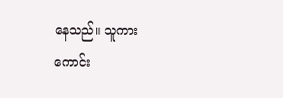နေသည်။ သူကား ကောင်း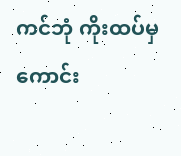ကင်ဘုံ ကိုးထပ်မှ ကောင်း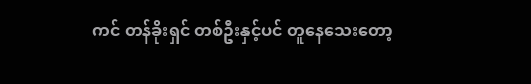ကင် တန်ခိုးရှင် တစ်ဦးနှင့်ပင် တူနေသေးတော့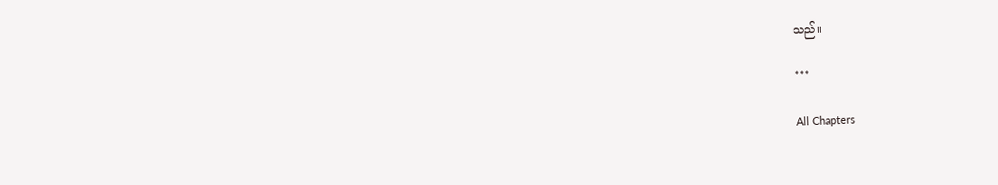သည်။

***

All Chapters